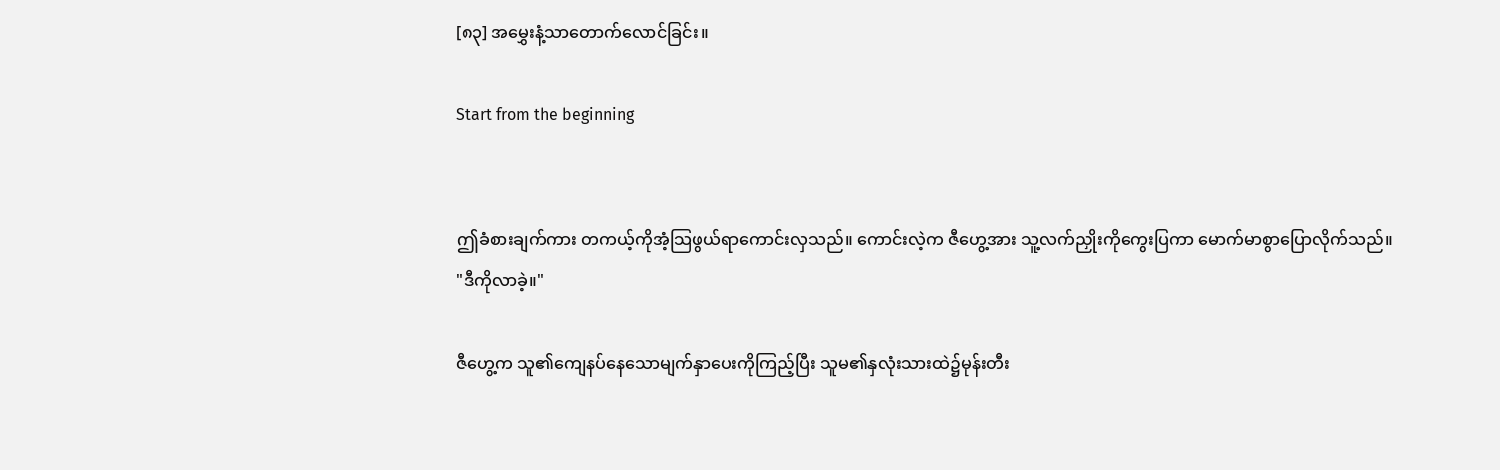[၈၃] အမွှေးနံ့သာတောက်လောင်ခြင်း။

Start from the beginning


ဤခံစားချက်ကား တကယ့်ကိုအံ့သြဖွယ်ရာကောင်းလှသည်။ ကောင်းလဲ့က ဇီဟွေ့အား သူ့လက်ညှိုးကိုကွေးပြကာ မောက်မာစွာပြောလိုက်သည်။
"ဒီကိုလာခဲ့။"

ဇီဟွေ့က သူ၏ကျေနပ်နေသောမျက်နှာပေးကိုကြည့်ပြီး သူမ၏နှလုံးသားထဲ၌မုန်းတီး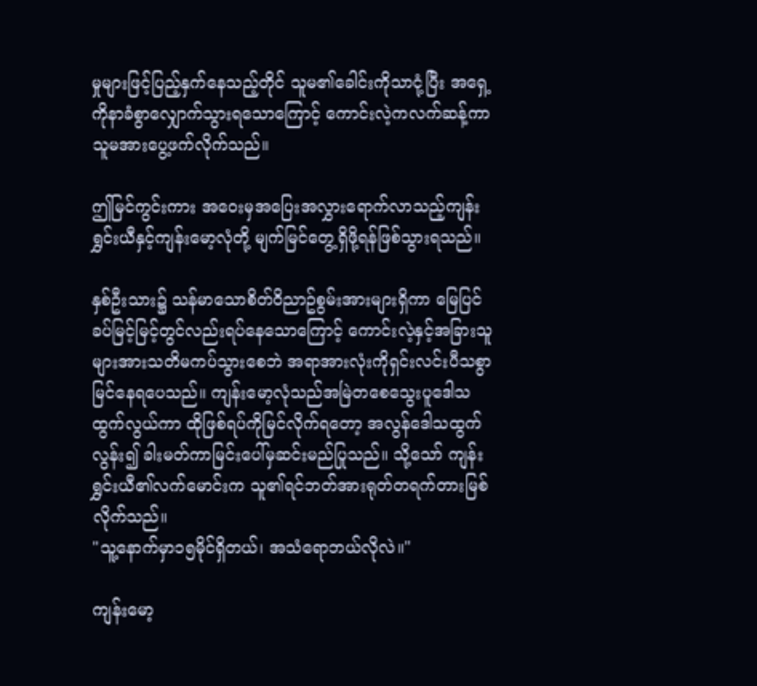မှုများဖြင့်ပြည့်နှက်နေသည့်တိုင် သူမ၏ခေါင်းကိုသာငုံ့ပြီး အရှေ့ကိုနာခံစွာလျှောက်သွားရသောကြောင့် ကောင်းလဲ့ကလက်ဆန့်ကာ သူမအားပွေ့ဖက်လိုက်သည်။

ဤမြင်ကွင်းကား အဝေးမှအပြေးအလွှားရောက်လာသည့်ကျန်းရွှင်းယီနှင့်ကျန်းမော့လုံတို့ မျက်မြင်တွေ့ရှိဖို့ရန်ဖြစ်သွားရသည်။

နှစ်ဦးသား၌ သန်မာသောစိတ်ဝိညာဥ်စွမ်းအားများရှိကာ မြေပြင်ခပ်မြင့်မြင့်တွင်လည်းရပ်နေသောကြောင့် ကောင်းလဲ့နှင့်အခြားသူများအားသတိမကပ်သွားစေဘဲ အရာအားလုံးကိုရှင်းလင်းပီသစွာမြင်နေရပေသည်။ ကျန်းမော့လုံသည်အမြဲတစေသွေးပူဒေါသထွက်လွယ်ကာ ထိုဖြစ်ရပ်ကိုမြင်လိုက်ရတော့ အလွန်ဒေါသထွက်လွန်း၍ ခါးမတ်ကာမြင်းပေါ်မှဆင်းမည်ပြုသည်။ သို့သော် ကျန်းရွှင်းယီ၏လက်မောင်းက သူ၏ရင်ဘတ်အားရုတ်တရက်တားမြစ်လိုက်သည်။
"သူ့နောက်မှာ၁၅မိုင်ရှိတယ်၊ အသံရောဘယ်လိုလဲ။"

ကျန်းမော့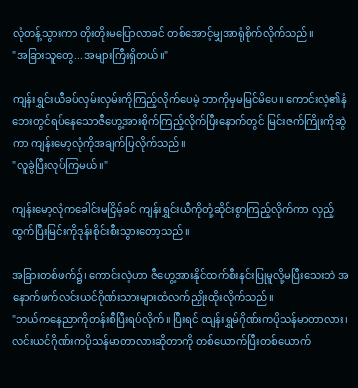လုံတန့်သွားကာ တိုးတိုးမပြောလာခင် တစ်အောင့်မျှအာရုံစိုက်လိုက်သည်။
"အခြားသူတွေ...အများကြီးရှိတယ်။"

ကျန်းရွှင်းယီခပ်လှမ်းလှမ်းကိုကြည့်လိုက်ပေမဲ့ ဘာကိုမှမမြင်မိပေ။ ကောင်းလဲ့၏နံဘေးတွင်ရပ်နေသောဇီဟွေ့အားစိုက်ကြည့်လိုက်ပြီးနောက်တွင် မြင်းဇက်ကြိုးကိုဆွဲကာ ကျန်းမော့လုံကိုအချက်ပြလိုက်သည်။
"လူခွဲပြီးလုပ်ကြမယ်။"

ကျန်းမော့လုံကခေါင်းမငြိမ့်ခင် ကျန်းရွှင်းယီကိုတုံ့ဆိုင်းစွာကြည့်လိုက်ကာ လှည့်ထွက်ပြီးမြင်းကိုဒုန်းစိုင်းစီးသွားတော့သည်။

အခြားတစ်ဖက်၌၊ ကောင်းလဲ့ဟာ ဇီဟွေ့အားနိုင်ထက်စီးနင်းပြုမူလို့မပြီးသေးဘဲ အနောက်ဖက်လင်းယင်ဂိုဏ်းသားများထံလက်ညှိုးထိုးလိုက်သည်။
"ဘယ်ကနေညာကိုတန်းစီပြီးရပ်လိုက်။ ပြီးရင် ထျန်းရွှမ်ဂိုဏ်းကပိုသန်မာတာလား၊ လင်းယင်ဂိုဏ်းကပိုသန်မာတာလားဆိုတာကို တစ်ယောက်ပြီးတစ်ယောက်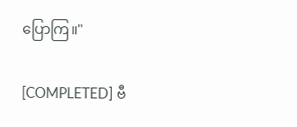ပြောကြ။"

[COMPLETED] ဗီ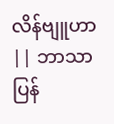လိန်ဗျူဟာ || ဘာသာပြန်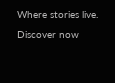Where stories live. Discover now